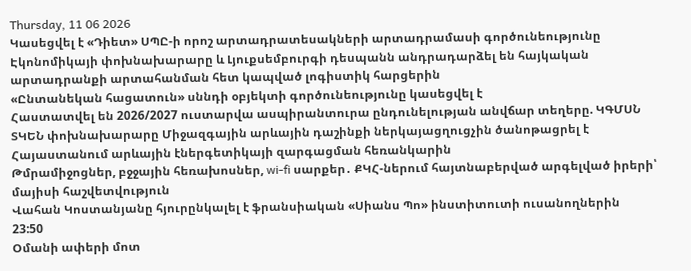Thursday, 11 06 2026
Կասեցվել է «Դիետ» ՍՊԸ-ի որոշ արտադրատեսակների արտադրամասի գործունեությունը
Էկոնոմիկայի փոխնախարարը և Լյուքսեմբուրգի դեսպանն անդրադարձել են հայկական արտադրանքի արտահանման հետ կապված լոգիստիկ հարցերին
«Ընտանեկան հացատուն» սննդի օբյեկտի գործունեությունը կասեցվել է
Հաստատվել են 2026/2027 ուստարվա ասպիրանտուրա ընդունելության անվճար տեղերը. ԿԳՄՍՆ
ՏԿԵՆ փոխնախարարը Միջազգային արևային դաշինքի ներկայացղուցչին ծանոթացրել է Հայաստանում արևային էներգետիկայի զարգացման հեռանկարին
Թմրամիջոցներ, բջջային հեռախոսներ, wi-fi սարքեր․ ՔԿՀ-ներում հայտնաբերված արգելված իրերի՝ մայիսի հաշվետվություն
Վահան Կոստանյանը հյուրընկալել է ֆրանսիական «Սիանս Պո» ինստիտուտի ուսանողներին
23:50
Օմանի ափերի մոտ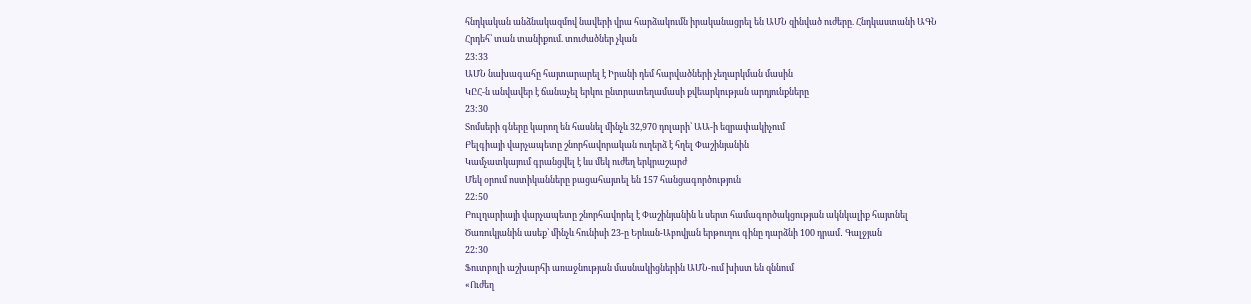հնդկական անձնակազմով նավերի վրա հարձակումն իրականացրել են ԱՄՆ զինված ուժերը. Հնդկաստանի ԱԳՆ
Հրդեհ՝ տան տանիքում. տուժածներ չկան
23:33
ԱՄՆ նախագահը հայտարարել է Իրանի դեմ հարվածների չեղարկման մասին
ԿԸՀ-ն անվավեր է ճանաչել երկու ընտրատեղամասի քվեարկության արդյունքները
23:30
Տոմսերի գները կարող են հասնել մինչև 32,970 դոլարի՝ ԱԱ-ի եզրափակիչում
Բելգիայի վարչապետը շնորհավորական ուղերձ է հղել Փաշինյանին
Կամչատկայում գրանցվել է ևս մեկ ուժեղ երկրաշարժ
Մեկ օրում ոստիկանները բացահայտել են 157 հանցագործություն
22:50
Բուլղարիայի վարչապետը շնորհավորել է Փաշինյանին և սերտ համագործակցության ակնկալիք հայտնել
Ծառուկյանին ասեք՝ մինչև հունիսի 23-ը Երևան-Աբովյան երթուղու գինը դարձնի 100 դրամ․ Գալջյան
22:30
Ֆուտբոլի աշխարհի առաջնության մասնակիցներին ԱՄՆ-ում խիստ են զննում
«Ուժեղ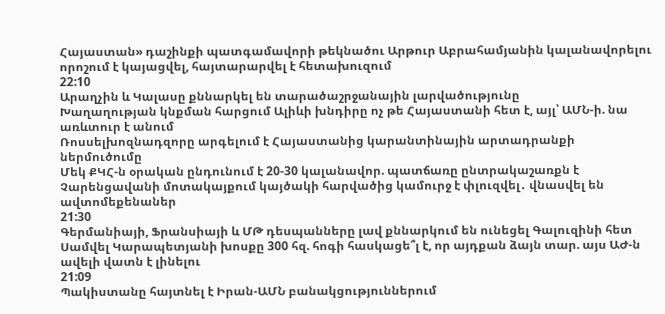Հայաստան» դաշինքի պատգամավորի թեկնածու Արթուր Աբրահամյանին կալանավորելու որոշում է կայացվել, հայտարարվել է հետախուզում
22:10
Արաղչին և Կալասը քննարկել են տարածաշրջանային լարվածությունը
Խաղաղության կնքման հարցում Ալիևի խնդիրը ոչ թե Հայաստանի հետ է, այլ՝ ԱՄՆ-ի. նա առևտուր է անում
Ռոսսելխոզնադզորը արգելում է Հայաստանից կարանտինային արտադրանքի ներմուծումը
Մեկ ՔԿՀ-ն օրական ընդունում է 20-30 կալանավոր. պատճառը ընտրակաշառքն է
Չարենցավանի մոտակայքում կայծակի հարվածից կամուրջ է փլուզվել․ վնասվել են ավտոմեքենաներ
21:30
Գերմանիայի, Ֆրանսիայի և ՄԹ դեսպանները լավ քննարկում են ունեցել Գալուզինի հետ
Սամվել Կարապետյանի խոսքը 300 հզ. հոգի հասկացե՞լ է, որ այդքան ձայն տար. այս ԱԺ-ն ավելի վատն է լինելու
21:09
Պակիստանը հայտնել է Իրան-ԱՄՆ բանակցություններում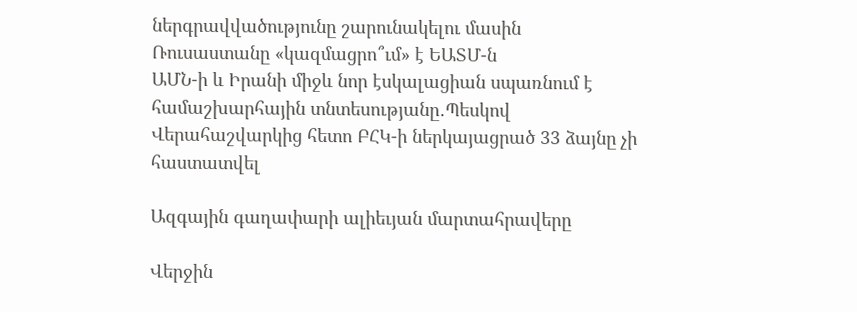ներգրավվածությունը շարունակելու մասին
Ռուսաստանը «կազմացրո՞ւմ» է ԵԱՏՄ-ն
ԱՄՆ-ի և Իրանի միջև նոր էսկալացիան սպառնում է համաշխարհային տնտեսությանը․Պեսկով
Վերահաշվարկից հետո ԲՀԿ-ի ներկայացրած 33 ձայնը չի հաստատվել

Ազգային գաղափարի ալիեւյան մարտահրավերը

Վերջին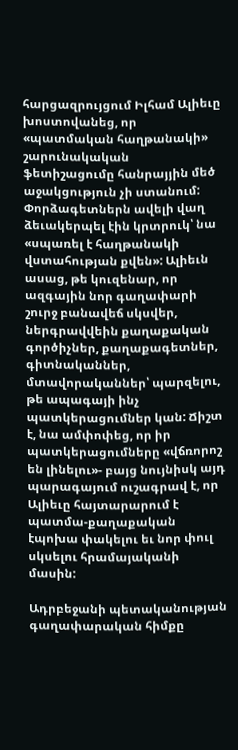հարցազրույցում Իլհամ Ալիեւը խոստովանեց, որ «պատմական հաղթանակի» շարունակական ֆետիշացումը հանրայյին մեծ աջակցություն չի ստանում: Փորձագետներն ավելի վաղ ձեւակերպել էին կրտրուկ՝ նա «սպառել է հաղթանակի վստահության քվեն»: Ալիեւն ասաց, թե կուզենար, որ ազգային նոր գաղափարի շուրջ բանավեճ սկսվեր, ներգրավվեին քաղաքական գործիչներ, քաղաքագետներ, գիտնականներ, մտավորականներ՝ պարզելու, թե ապագայի ինչ պատկերացումներ կան: Ճիշտ է, նա ամփոփեց, որ իր պատկերացումները «վճռորոշ են լինելու»- բայց նույնիսկ այդ պարագայում ուշագրավ է, որ Ալիեւը հայտարարում է պատմա-քաղաքական էպոխա փակելու եւ նոր փուլ սկսելու հրամայականի մասին:

Ադրբեջանի պետականության գաղափարական հիմքը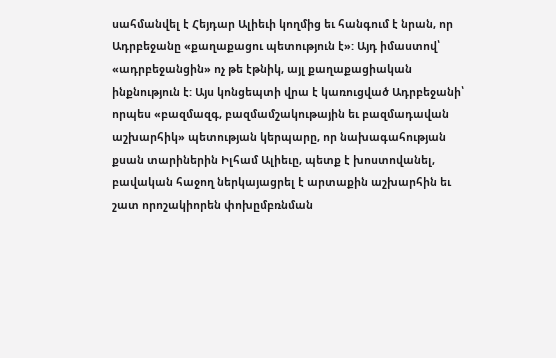սահմանվել է Հեյդար Ալիեւի կողմից եւ հանգում է նրան, որ Ադրբեջանը «քաղաքացու պետություն է»: Այդ իմաստով՝ «ադրբեջանցին» ոչ թե էթնիկ, այլ քաղաքացիական ինքնություն է: Այս կոնցեպտի վրա է կառուցված Ադրբեջանի՝ որպես «բազմազգ, բազմամշակութային եւ բազմադավան աշխարհիկ» պետության կերպարը, որ նախագահության քսան տարիներին Իլհամ Ալիեւը, պետք է խոստովանել, բավական հաջող ներկայացրել է արտաքին աշխարհին եւ շատ որոշակիորեն փոխըմբռնման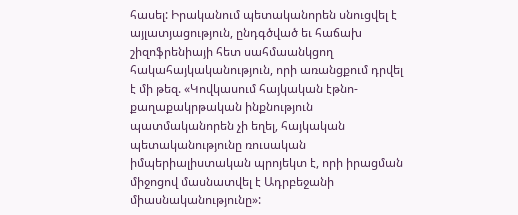հասել: Իրականում պետականորեն սնուցվել է այլատյացություն, ընդգծված եւ հաճախ շիզոֆրենիայի հետ սահմաանկցող հակահայկականություն, որի առանցքում դրվել է մի թեզ. «Կովկասում հայկական էթնո-քաղաքակրթական ինքնություն պատմականորեն չի եղել, հայկական պետականությունը ռուսական իմպերիալիստական պրոյեկտ է, որի իրացման միջոցով մասնատվել է Ադրբեջանի միասնականությունը»: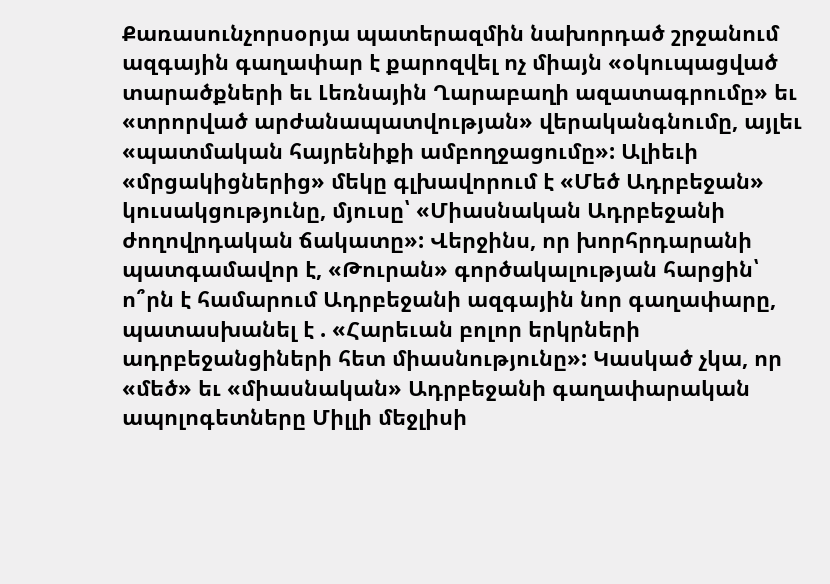Քառասունչորսօրյա պատերազմին նախորդած շրջանում ազգային գաղափար է քարոզվել ոչ միայն «օկուպացված տարածքների եւ Լեռնային Ղարաբաղի ազատագրումը» եւ «տրորված արժանապատվության» վերականգնումը, այլեւ «պատմական հայրենիքի ամբողջացումը»: Ալիեւի «մրցակիցներից» մեկը գլխավորում է «Մեծ Ադրբեջան» կուսակցությունը, մյուսը՝ «Միասնական Ադրբեջանի ժողովրդական ճակատը»: Վերջինս, որ խորհրդարանի պատգամավոր է, «Թուրան» գործակալության հարցին՝ ո՞րն է համարում Ադրբեջանի ազգային նոր գաղափարը, պատասխանել է . «Հարեւան բոլոր երկրների ադրբեջանցիների հետ միասնությունը»: Կասկած չկա, որ «մեծ» եւ «միասնական» Ադրբեջանի գաղափարական ապոլոգետները Միլլի մեջլիսի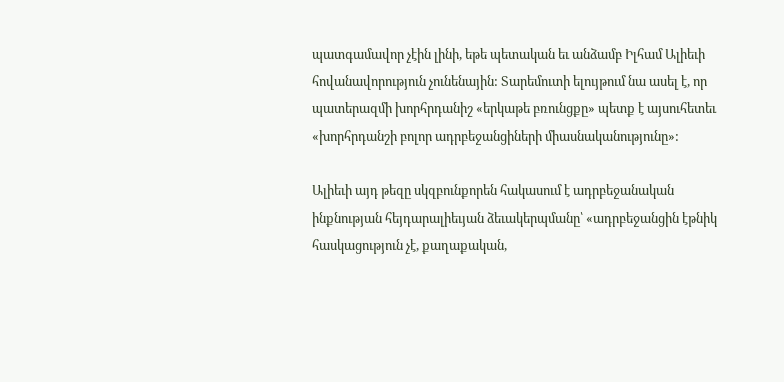պատգամավոր չէին լինի, եթե պետական եւ անձամբ Իլհամ Ալիեւի հովանավորություն չունենային: Տարեմուտի ելույթում նա ասել է, որ պատերազմի խորհրդանիշ «երկաթե բռունցքը» պետք է այսուհետեւ «խորհրդանշի բոլոր ադրբեջանցիների միասնականությունը»:

Ալիեւի այդ թեզը սկզբունքորեն հակասում է ադրբեջանական ինքնության հեյդարալիեւյան ձեւակերպմանը՝ «ադրբեջանցին էթնիկ հասկացություն չէ, քաղաքական,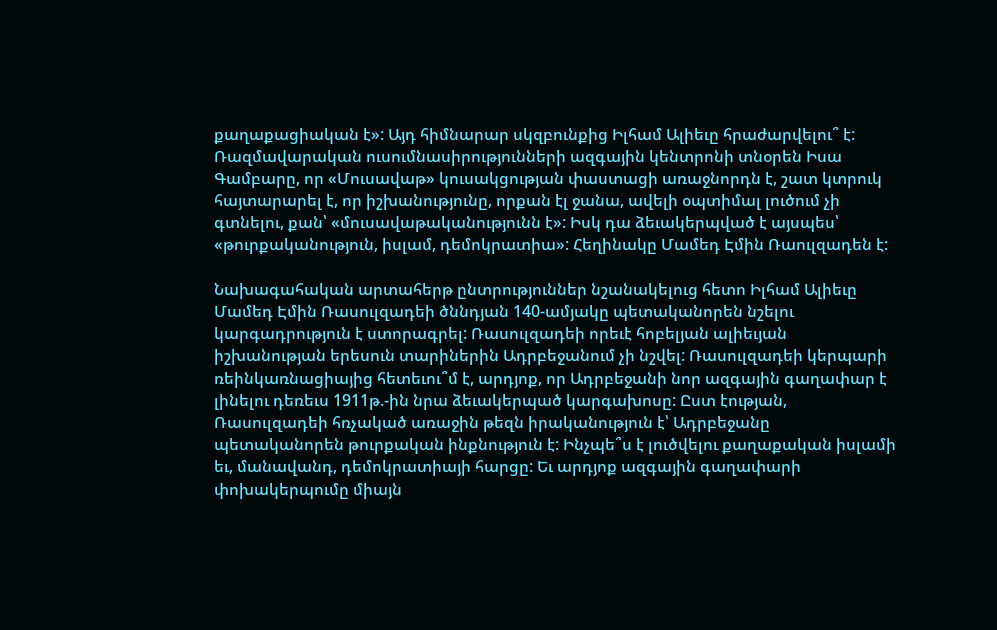քաղաքացիական է»: Այդ հիմնարար սկզբունքից Իլհամ Ալիեւը հրաժարվելու՞ է: Ռազմավարական ուսումնասիրությունների ազգային կենտրոնի տնօրեն Իսա Գամբարը, որ «Մուսավաթ» կուսակցության փաստացի առաջնորդն է, շատ կտրուկ հայտարարել է, որ իշխանությունը, որքան էլ ջանա, ավելի օպտիմալ լուծում չի գտնելու, քան՝ «մուսավաթականությունն է»: Իսկ դա ձեւակերպված է այսպես՝ «թուրքականություն, իսլամ, դեմոկրատիա»: Հեղինակը Մամեդ Էմին Ռաուլզադեն է:

Նախագահական արտահերթ ընտրություններ նշանակելուց հետո Իլհամ Ալիեւը Մամեդ Էմին Ռասուլզադեի ծննդյան 140-ամյակը պետականորեն նշելու կարգադրություն է ստորագրել: Ռասուլզադեի որեւէ հոբելյան ալիեւյան իշխանության երեսուն տարիներին Ադրբեջանում չի նշվել: Ռասուլզադեի կերպարի ռեինկառնացիայից հետեւու՞մ է, արդյոք, որ Ադրբեջանի նոր ազգային գաղափար է լինելու դեռեւս 1911թ.-ին նրա ձեւակերպած կարգախոսը: Ըստ էության, Ռասուլզադեի հռչակած առաջին թեզն իրականություն է՝ Ադրբեջանը պետականորեն թուրքական ինքնություն է: Ինչպե՞ս է լուծվելու քաղաքական իսլամի եւ, մանավանդ, դեմոկրատիայի հարցը: Եւ արդյոք ազգային գաղափարի փոխակերպումը միայն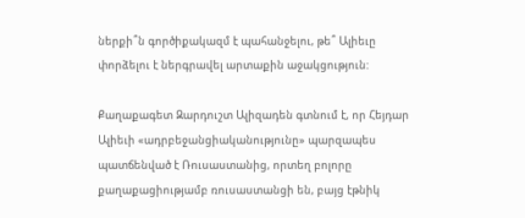ներքի՞ն գործիքակազմ է պահանջելու, թե՞ Ալիեւը փորձելու է ներգրավել արտաքին աջակցություն:

Քաղաքագետ Զարդուշտ Ալիզադեն գտնում է, որ Հեյդար Ալիեւի «ադրբեջանցիականությունը» պարզապես պատճենված է Ռուսաստանից, որտեղ բոլորը քաղաքացիությամբ ռուսաստանցի են, բայց էթնիկ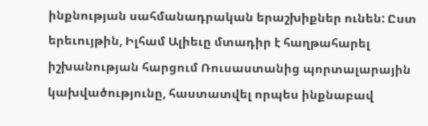ինքնության սահմանադրական երաշխիքներ ունեն: Ըստ երեւույթին, Իլհամ Ալիեւը մտադիր է հաղթահարել իշխանության հարցում Ռուսաստանից պորտալարային կախվածությունը, հաստատվել որպես ինքնաբավ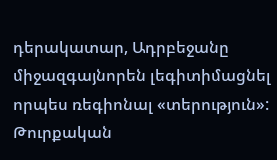դերակատար, Ադրբեջանը միջազգայնորեն լեգիտիմացնել որպես ռեգիոնալ «տերություն»: Թուրքական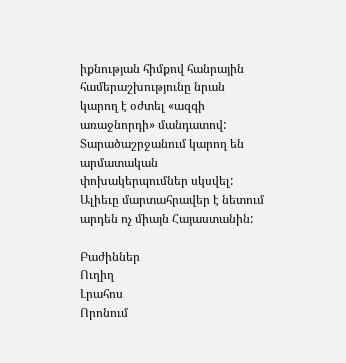իքնության հիմքով հանրային համերաշխությունը նրան կարող է օժտել «ազգի առաջնորդի» մանդատով: Տարածաշրջանում կարող են արմատական փոխակերպումներ սկսվել: Ալիեւը մարտահրավեր է նետում արդեն ոչ միայն Հայաստանին:

Բաժիններ
Ուղիղ
Լրահոս
Որոնում